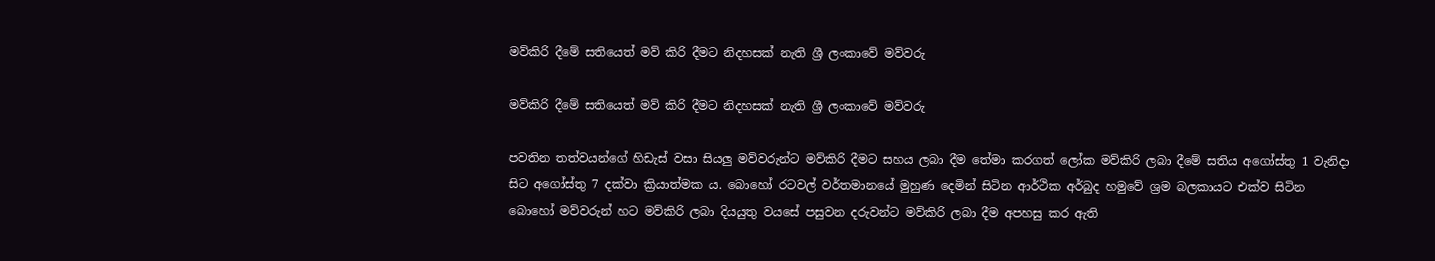මව්කිරි දීමේ සතියෙත් මව් කිරි දීමට නිදහසක් නැති ශ්‍රී ලංකාවේ මව්වරු

මව්කිරි දීමේ සතියෙත් මව් කිරි දීමට නිදහසක් නැති ශ්‍රී ලංකාවේ මව්වරු

පවතින තත්වයන්ගේ හිඩැස් වසා සියලු මව්වරුන්ට මව්කිරි දීමට සහය ලබා දීම තේමා කරගත් ලෝක මව්කිරි ලබා දීමේ සතිය අගෝස්තු 1 වැනිදා සිට අගෝස්තු 7 දක්වා ක්‍රියාත්මක ය. බොහෝ රටවල් වර්තමානයේ මුහුණ දෙමින් සිටින ආර්ථික අර්බුද හමුවේ ශ්‍රම බලකායට එක්ව සිටින බොහෝ මව්වරුන් හට මව්කිරි ලබා දියයුතු වයසේ පසුවන දරුවන්ට මව්කිරි ලබා දීම අපහසු කර ඇති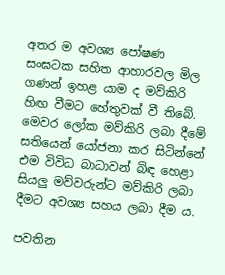අතර ම අවශ්‍ය පෝෂණ සංඝටක සහිත ආහාරවල මිල ගණන් ඉහළ යාම ද මව්කිරි හිඟ වීමට හේතුවක් වී තිබේ. මෙවර ලෝක මව්කිරි ලබා දීමේ සතියෙන් යෝජනා කර සිටින්නේ එම විවිධ බාධාවන් බිඳ හෙළා සියලු මව්වරුන්ට මව්කිරි ලබා දීමට අවශ්‍ය සහය ලබා දීම ය.

පවතින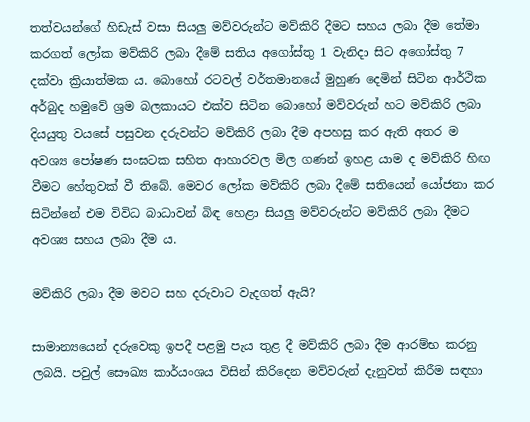තත්වයන්ගේ හිඩැස් වසා සියලු මව්වරුන්ට මව්කිරි දීමට සහය ලබා දීම තේමා කරගත් ලෝක මව්කිරි ලබා දීමේ සතිය අගෝස්තු 1 වැනිදා සිට අගෝස්තු 7 දක්වා ක්‍රියාත්මක ය. බොහෝ රටවල් වර්තමානයේ මුහුණ දෙමින් සිටින ආර්ථික අර්බුද හමුවේ ශ්‍රම බලකායට එක්ව සිටින බොහෝ මව්වරුන් හට මව්කිරි ලබා දියයුතු වයසේ පසුවන දරුවන්ට මව්කිරි ලබා දීම අපහසු කර ඇති අතර ම අවශ්‍ය පෝෂණ සංඝටක සහිත ආහාරවල මිල ගණන් ඉහළ යාම ද මව්කිරි හිඟ වීමට හේතුවක් වී තිබේ. මෙවර ලෝක මව්කිරි ලබා දීමේ සතියෙන් යෝජනා කර සිටින්නේ එම විවිධ බාධාවන් බිඳ හෙළා සියලු මව්වරුන්ට මව්කිරි ලබා දීමට අවශ්‍ය සහය ලබා දීම ය.

මව්කිරි ලබා දීම මවට සහ දරුවාට වැදගත් ඇයි?

සාමාන්‍යයෙන් දරුවෙකු ඉපදී පළමු පැය තුළ දී මව්කිරි ලබා දීම ආරම්භ කරනු ලබයි. පවුල් සෞඛ්‍ය කාර්යංශය විසින් කිරිදෙන මව්වරුන් දැනුවත් කිරීම සඳහා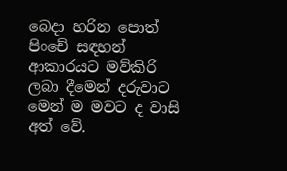බෙදා හරින පොත් පිංචේ සඳහන් ආකාරයට මව්කිරි ලබා දීමෙන් දරුවාට මෙන් ම මවට ද වාසි අත් වේ.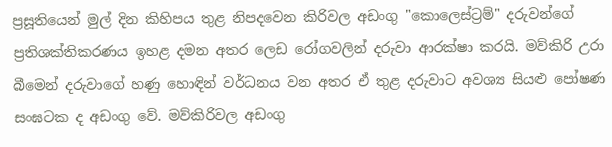ප්‍රසූතියෙන් මුල් දින කිහිපය තුළ නිපදවෙන කිරිවල අඩංගු "කොලෙස්ට්‍රම්" දරුවන්ගේ ප්‍රතිශක්තිකරණය ඉහළ දමන අතර ලෙඩ රෝගවලින් දරුවා ආරක්ෂා කරයි. මව්කිරි උරා බීමෙන් දරුවාගේ හණු හොඳින් වර්ධනය වන අතර ඒ තුළ දරුවාට අවශ්‍ය සියළු පෝෂණ සංඝටක ද අඩංගු වේ. මව්කිරිවල අඩංගු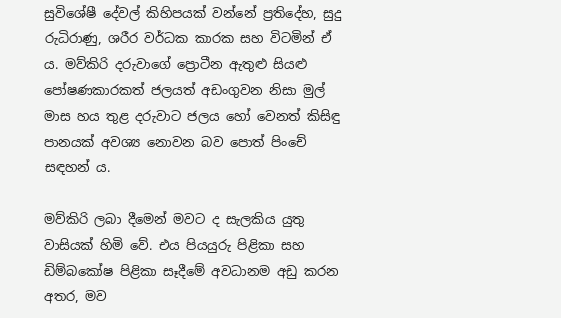සුවිශේෂී දේවල් කිහිපයක් වන්නේ ප්‍රතිදේහ, සුදු රුධිරාණු, ශරීර වර්ධක කාරක සහ විටමින් ඒ ය. මව්කිරි දරුවාගේ ප්‍රොටීන ඇතුළු සියළු පෝෂණකාරකත් ජලයත් අඩංගුවන නිසා මුල් මාස හය තුළ දරුවාට ජලය හෝ වෙනත් කිසිඳු පානයක් අවශ්‍ය නොවන බව පොත් පිංචේ සඳහන් ය.

මව්කිරි ලබා දීමෙන් මවට ද සැලකිය යුතු වාසියක් හිමි වේ. එය පියයුරු පිළිකා සහ ඩිම්බකෝෂ පිළිකා සෑදීමේ අවධානම අඩු කරන අතර, මව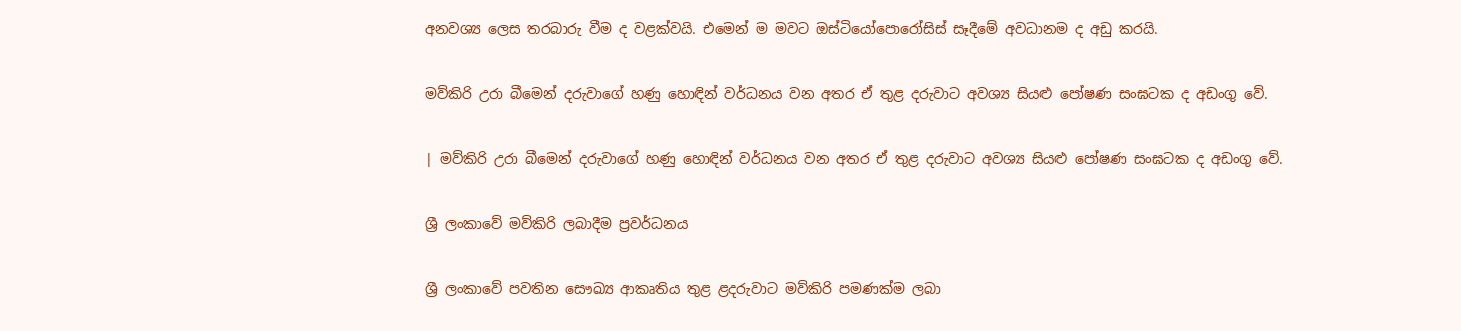අනවශ්‍ය ලෙස තරබාරු වීම ද වළක්වයි. එමෙන් ම මවට ඔස්ටියෝපොරෝසිස් සෑදීමේ අවධානම ද අඩු කරයි.

මව්කිරි උරා බීමෙන් දරුවාගේ හණු හොඳින් වර්ධනය වන අතර ඒ තුළ දරුවාට අවශ්‍ය සියළු පෝෂණ සංඝටක ද අඩංගු වේ.

| මව්කිරි උරා බීමෙන් දරුවාගේ හණු හොඳින් වර්ධනය වන අතර ඒ තුළ දරුවාට අවශ්‍ය සියළු පෝෂණ සංඝටක ද අඩංගු වේ.

ශ්‍රී ලංකාවේ මව්කිරි ලබාදීම ප්‍රවර්ධනය

ශ්‍රී ලංකාවේ පවතින සෞඛ්‍ය ආකෘතිය තුළ ළදරුවාට මව්කිරි පමණක්ම ලබා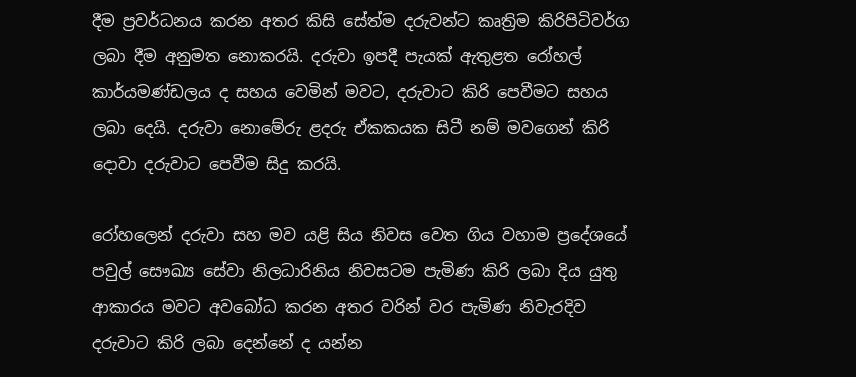දීම ප්‍රවර්ධනය කරන අතර කිසි සේත්ම දරුවන්ට කෘත්‍රිම කිරිපිටිවර්ග ලබා දීම අනුමත නොකරයි. දරුවා ඉපදී පැයක් ඇතුළත රෝහල් කාර්යමණ්ඩලය ද සහය වෙමින් මවට, දරුවාට කිරි පෙවීමට සහය ලබා දෙයි. දරුවා නොමේරු ළදරු ඒකකයක සිටී නම් මවගෙන් කිරි දොවා දරුවාට පෙවීම සිදු කරයි.

රෝහලෙන් දරුවා සහ මව යළි සිය නිවස වෙත ගිය වහාම ප්‍රදේශයේ පවුල් සෞඛ්‍ය සේවා නිලධාරිනිය නිවසටම පැමිණ කිරි ලබා දිය යුතු ආකාරය මවට අවබෝධ කරන අතර වරින් වර පැමිණ නිවැරදිව දරුවාට කිරි ලබා දෙන්නේ ද යන්න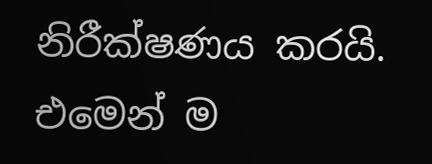නිරීක්ෂණය කරයි. එමෙන් ම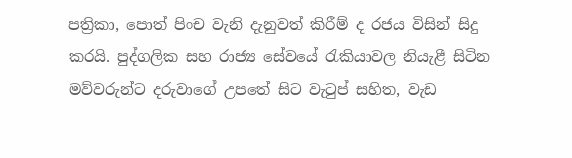පත්‍රිකා, පොත් පිංච වැනි දැනුවත් කිරීම් ද රජය විසින් සිදු කරයි. පුද්ගලික සහ රාජ්‍ය සේවයේ රැකියාවල නියැළී සිටින මව්වරුන්ට දරුවාගේ උපතේ සිට වැටුප් සහිත, වැඩ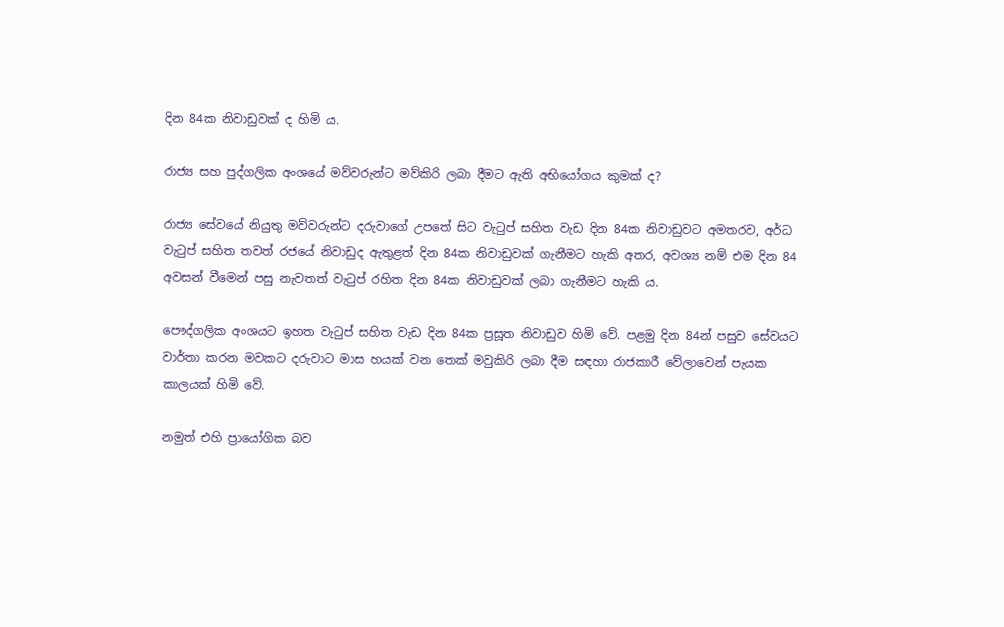දින 84ක නිවාඩුවක් ද හිමි ය.

රාජ්‍ය සහ පුද්ගලික අංශයේ මව්වරුන්ට මව්කිරි ලබා දීමට ඇති අභියෝගය කුමක් ද?

රාජ්‍ය සේවයේ නියුතු මව්වරුන්ට දරුවාගේ උපතේ සිට වැටුප් සහිත වැඩ දින 84ක නිවාඩුවට අමතරව, අර්ධ වැටුප් සහිත තවත් රජයේ නිවාඩුද ඇතුළත් දින 84ක නිවාඩුවක් ගැනීමට හැකි අතර, අවශ්‍ය නම් එම දින 84 අවසන් වීමෙන් පසු නැවතත් වැටුප් රහිත දින 84ක නිවාඩුවක් ලබා ගැනීමට හැකි ය.

පෞද්ගලික අංශයට ඉහත වැටුප් සහිත වැඩ දින 84ක ප්‍රසූත නිවාඩුව හිමි වේ. පළමු දින 84න් පසුව සේවයට වාර්තා කරන මවකට දරුවාට මාස හයක් වන තෙක් මවුකිරි ලබා දීම සඳහා රාජකාරී වේලාවෙන් පැයක කාලයක් හිමි වේ.

නමුත් එහි ප්‍රායෝගික බව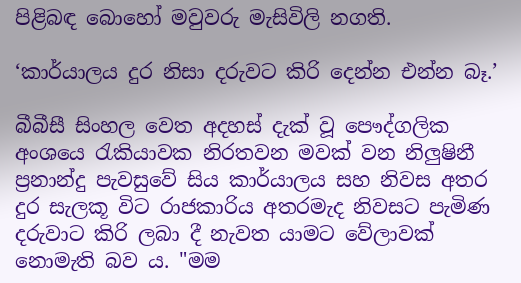පිළිබඳ බොහෝ මවුවරු මැසිවිලි නගති.

‘කාර්යාලය දුර නිසා දරුවට කිරි දෙන්න එන්න බෑ.’

බීබීසී සිංහල වෙත අදහස් දැක් වූ පෞද්ගලික අංශයෙ රැකියාවක නිරතවන මවක් වන නිලුෂිනී ප්‍රනාන්දු පැවසුවේ සිය කාර්යාලය සහ නිවස අතර දුර සැලකූ විට රාජකාරිය අතරමැද නිවසට පැමිණ දරුවාට කිරි ලබා දී නැවත යාමට වේලාවක් නොමැති බව ය. "මම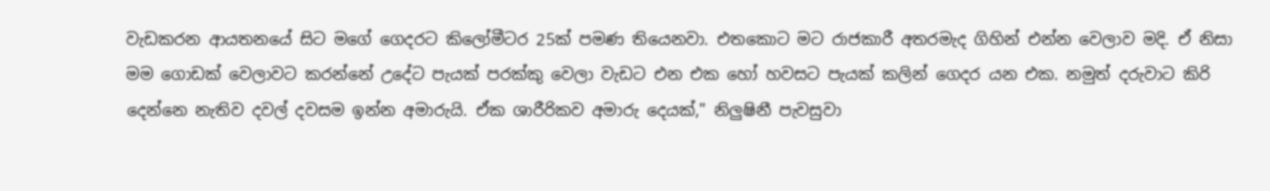වැඩකරන ආයතනයේ සිට මගේ ගෙදරට කිලෝමීටර 25ක් පමණ තියෙනවා. එතකොට මට රාජකාරී අතරමැද ගිහින් එන්න වෙලාව මදි. ඒ නිසා මම ගොඩක් වෙලාවට කරන්නේ උදේට පැයක් පරක්කු වෙලා වැඩට එන එක හෝ හවසට පැයක් කලින් ගෙදර යන එක. නමුත් දරුවාට කිරි දෙන්නෙ නැතිව දවල් දවසම ඉන්න අමාරුයි. ඒක ශාරීරිකව අමාරු දෙයක්," නිලුෂිනී පැවසුවා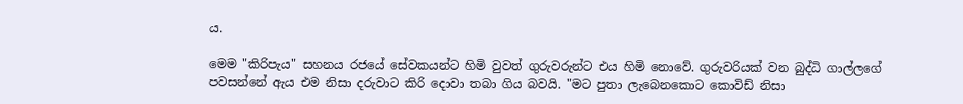ය.

මෙම "කිරිපැය" සහනය රජයේ සේවකයන්ට හිමි වුවත් ගුරුවරුන්ට එය හිමි නොවේ. ගුරුවරියක් වන බුද්ධි ගාල්ලගේ පවසන්නේ ඇය එම නිසා දරුවාට කිරි දොවා තබා ගිය බවයි. "මට පුතා ලැබෙනකොට කොවිඩ් නිසා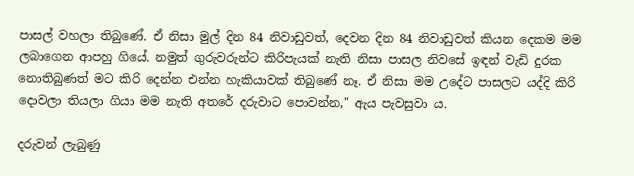පාසල් වහලා තිබුණේ. ඒ නිසා මුල් දින 84 නිවාඩුවත්, දෙවන දින 84 නිවාඩුවත් කියන දෙකම මම ලබාගෙන ආපහු ගියේ. නමුත් ගුරුවරුන්ට කිරිපැයක් නැති නිසා පාසල නිවසේ ඉඳන් වැඩි දුරක නොතිබුණත් මට කිරි දෙන්න එන්න හැකියාවක් තිබුණේ නෑ. ඒ නිසා මම උදේට පාසලට යද්දි කිරි දොවලා තියලා ගියා මම නැති අතරේ දරුවාට පොවන්න," ඇය පැවසුවා ය.

දරුවන් ලැබුණු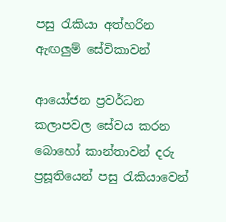පසු රැකියා අත්හරින ඇඟලුම් සේවිකාවන්

ආයෝජන ප්‍රවර්ධන කලාපවල සේවය කරන බොහෝ කාන්තාවන් දරු ප්‍රසූතියෙන් පසු රැකියාවෙන්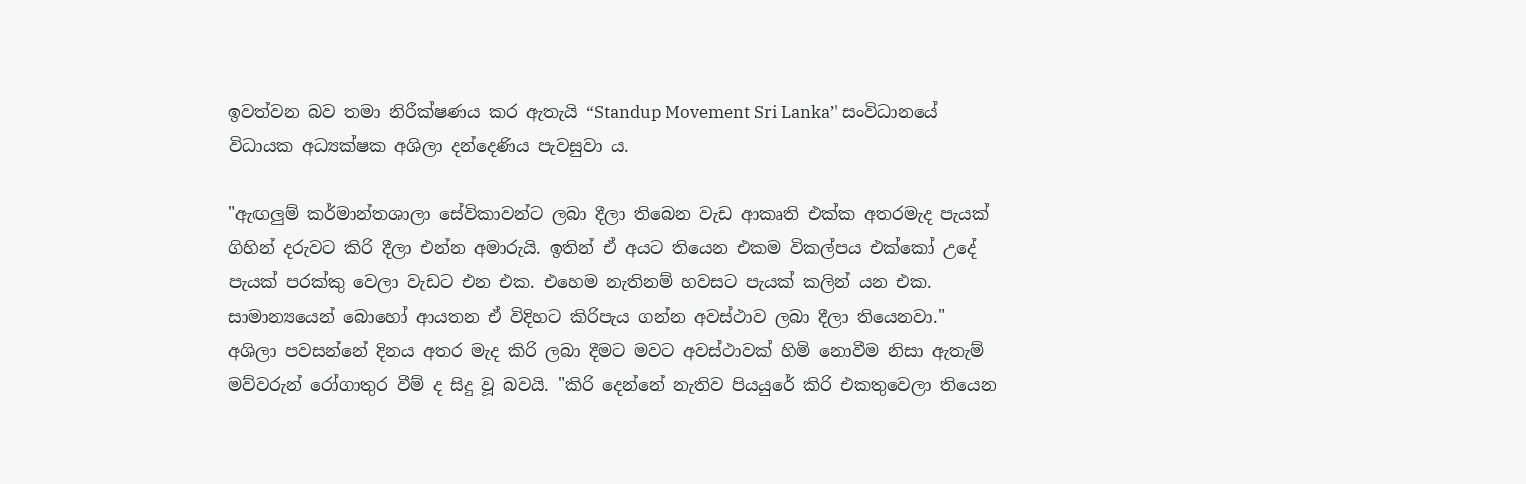ඉවත්වන බව තමා නිරීක්ෂණය කර ඇතැයි “Standup Movement Sri Lanka’' සංවිධානයේ විධායක අධ්‍යක්ෂක අශිලා දන්දෙණිය පැවසුවා ය.

"ඇඟලුම් කර්මාන්තශාලා සේවිකාවන්ට ලබා දීලා තිබෙන වැඩ ආකෘති එක්ක අතරමැද පැයක් ගිහින් දරුවට කිරි දීලා එන්න අමාරුයි. ඉතින් ඒ අයට තියෙන එකම විකල්පය එක්කෝ උදේ පැයක් පරක්කු වෙලා වැඩට එන එක. එහෙම නැතිනම් හවසට පැයක් කලින් යන එක. සාමාන්‍යයෙන් බොහෝ ආයතන ඒ විදිහට කිරිපැය ගන්න අවස්ථාව ලබා දීලා තියෙනවා." අශිලා පවසන්නේ දිනය අතර මැද කිරි ලබා දීමට මවට අවස්ථාවක් හිමි නොවීම නිසා ඇතැම් මව්වරුන් රෝගාතුර වීම් ද සිදු වූ බවයි. "කිරි දෙන්නේ නැතිව පියයුරේ කිරි එකතුවෙලා තියෙන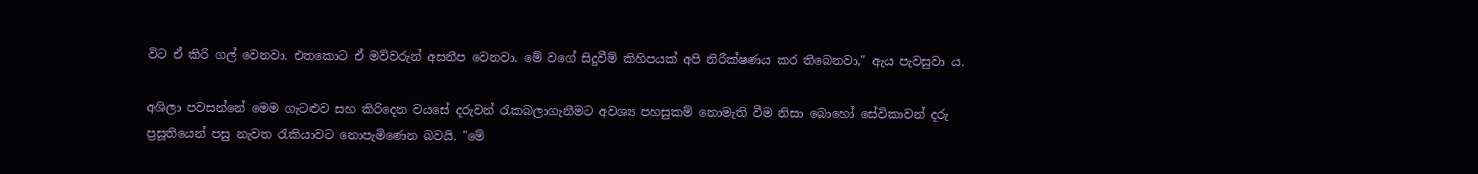විට ඒ කිරි ගල් වෙනවා. එතකොට ඒ මව්වරුන් අසනීප වෙනවා. මේ වගේ සිදුවීම් කිහිපයක් අපි නිරීක්ෂණය කර තිබෙනවා," ඇය පැවසුවා ය.

අශිලා පවසන්නේ මෙම ගැටළුව සහ කිරිදෙන වයසේ දරුවන් රැකබලාගැනීමට අවශ්‍ය පහසුකම් නොමැති වීම නිසා බොහෝ සේවිකාවන් දරු ප්‍රසූතියෙන් පසු නැවත රැකියාවට නොපැමිණෙන බවයි. "මේ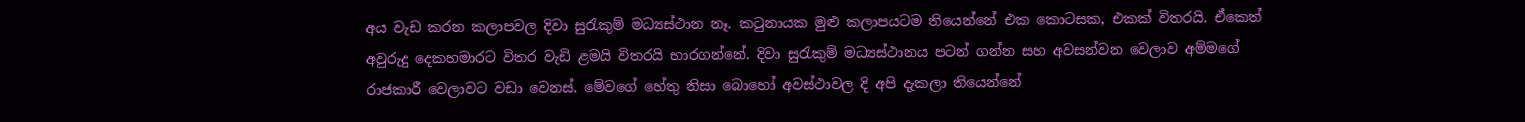අය වැඩ කරන කලාපවල දිවා සුරැකුම් මධ්‍යස්ථාන නෑ. කටුනායක මුළු කලාපයටම තියෙන්නේ එක කොටසක, එකක් විතරයි. ඒකෙත් අවුරුදු දෙකහමාරට විතර වැඩි ළමයි විතරයි භාරගන්නේ. දිවා සුරැකුම් මධ්‍යස්ථානය පටන් ගන්න සහ අවසන්වන වෙලාව අම්මගේ රාජකාරී වෙලාවට වඩා වෙනස්. මේවගේ හේතු නිසා බොහෝ අවස්ථාවල දි අපි දැකලා තියෙන්නේ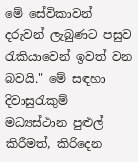මේ සේවිකාවන් දරුවන් ලැබුණට පසුව රැකියාවෙන් ඉවත් වන බවයි." මේ සඳහා දිවාසුරැකුම් මධ්‍යස්ථාන පුළුල් කිරීමත්, කිරිදෙන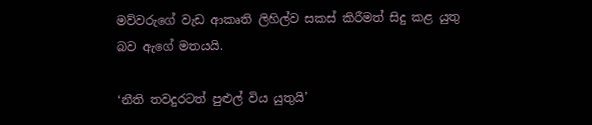මව්වරුගේ වැඩ ආකෘති ලිහිල්ව සකස් කිරීමත් සිදු කළ යුතු බව ඇගේ මතයයි.

‘නීති තවදුරටත් පුළුල් විය යුතුයි’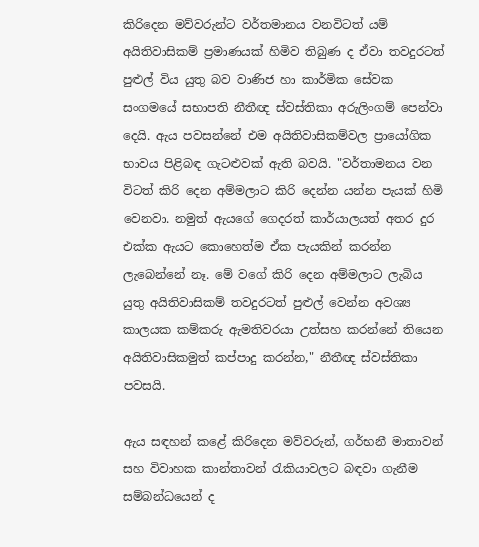කිරිදෙන මව්වරුන්ට වර්තමානය වනවිටත් යම් අයිතිවාසිකම් ප්‍රමාණයක් හිමිව තිබුණ ද ඒවා තවදුරටත් පුළුල් විය යුතු බව වාණිජ හා කාර්මික සේවක සංගමයේ සභාපති නීතීඥ ස්වස්තිකා අරුලිංගම් පෙන්වා දෙයි. ඇය පවසන්නේ එම අයිතිවාසිකම්වල ප්‍රායෝගික භාවය පිළිබඳ ගැටළුවක් ඇති බවයි. "වර්තාමනය වන විටත් කිරි දෙන අම්මලාට කිරි දෙන්න යන්න පැයක් හිමි වෙනවා. නමුත් ඇයගේ ගෙදරත් කාර්යාලයත් අතර දුර එක්ක ඇයට කොහෙත්ම ඒක පැයකින් කරන්න ලැබෙන්නේ නෑ. මේ වගේ කිරි දෙන අම්මලාට ලැබිය යුතු අයිතිවාසිකම් තවදුරටත් පුළුල් වෙන්න අවශ්‍ය කාලයක කම්කරු ඇමතිවරයා උත්සහ කරන්නේ තියෙන අයිතිවාසිකමුත් කප්පාදු කරන්න," නීතීඥ ස්වස්තිකා පවසයි.

ඇය සඳහන් කළේ කිරිදෙන මව්වරුන්, ගර්භනී මාතාවන් සහ විවාහක කාන්තාවන් රැකියාවලට බඳවා ගැනීම සම්බන්ධයෙන් ද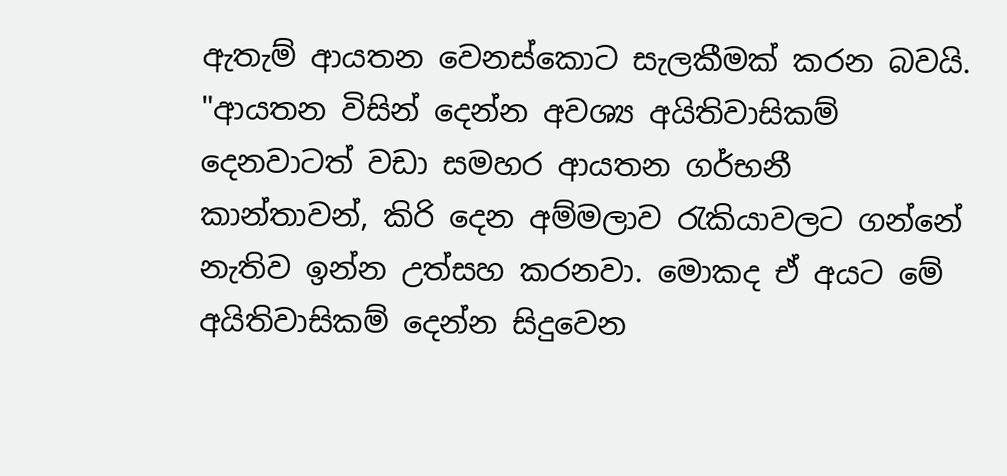ඇතැම් ආයතන වෙනස්කොට සැලකීමක් කරන බවයි. "ආයතන විසින් දෙන්න අවශ්‍ය අයිතිවාසිකම් දෙනවාටත් වඩා සමහර ආයතන ගර්භනී කාන්තාවන්, කිරි දෙන අම්මලාව රැකියාවලට ගන්නේ නැතිව ඉන්න උත්සහ කරනවා. මොකද ඒ අයට මේ අයිතිවාසිකම් දෙන්න සිදුවෙන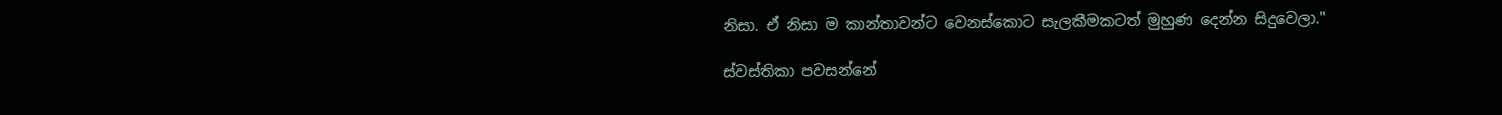නිසා. ඒ නිසා ම කාන්තාවන්ට වෙනස්කොට සැලකීමකටත් මුහුණ දෙන්න සිදුවෙලා."

ස්වස්තිකා පවසන්නේ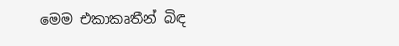මෙම එකාකෘතීන් බිඳ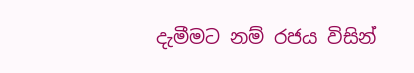දැමීමට නම් රජය විසින්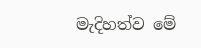මැදිහත්ව මේ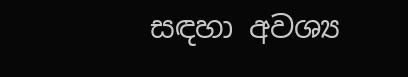සඳහා අවශ්‍ය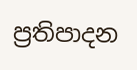ප්‍රතිපාදන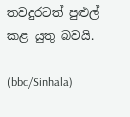තවදුරටත් පුළුල් කළ යුතු බවයි.

(bbc/Sinhala)